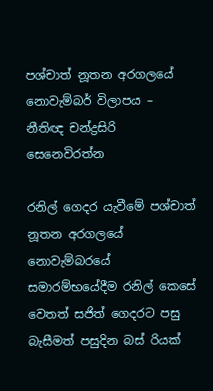පශ්චාත් නූතන අරගලයේ නොවැම්බර් විලාපය – නීතිඥ චන්ද්‍රසිරි සෙනෙවිරත්න

රනිල් ගෙදර යැවීමේ පශ්චාත් නූතන අරගලයේ නොවැම්බරයේ සමාරම්භයේදීම රනිල් කෙසේ වෙතත් සජිත් ගෙදරට පසු බැසීමත් පසුදින බස් රියක්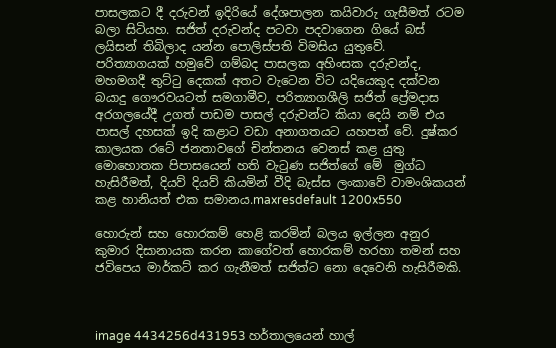පාසලකට දී දරුවන් ඉදිරියේ දේශපාලන කයිවාරු ගැසීමත් රටම බලා සිටියහ. සජිත් දරුවන්ද පටවා පදවාගෙන ගියේ බස් ලයිසන් තිබිලාද යන්න පොලිස්පති විමසිය යුතුවේ.
පරිත්‍යාගයක් හමුවේ ගම්බද පාසලක අහිංසක දරුවන්ද, මහමගදී තුට්ටු දෙකක් අතට වැටෙන විට යදියෙකුද දක්වන බයාදු ගෞරවයටත් සමගාමීව, පරිත්‍යාගශීලි සජිත් ප්‍රේමදාස අරගලයේදී උගත් පාඩම පාසල් දරුවන්ට කියා දෙයි නම් එය පාසල් දහසක් ඉදි කළාට වඩා අනාගතයට යහපත් වේ. දුෂ්කර කාලයක රටේ ජනතාවගේ චින්තනය වෙනස් කළ යුතු මොහොතක පිපාසයෙන් හති වැටුණ සජිත්ගේ මේ  මුග්ධ හැසිරීමත්, දියව් දියව් කියමින් වීදි බැස්ස ලංකාවේ වාමංශිකයන් කළ හානියත් එක සමානය.maxresdefault 1200x550

හොරුන් සහ හොරකම් හෙළි කරමින් බලය ඉල්ලන අනුර කුමාර දිසානායක කරන කාගේවත් හොරකම් හරහා තමන් සහ ජවිපෙය මාර්කට් කර ගැනීමත් සජිත්ට නො දෙවෙනි හැසිරීමකි.



image 4434256d431953 හර්තාලයෙන් හාල්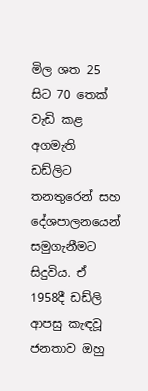මිල ශත 25 සිට 70 තෙක් වැඩි කළ අගමැති ඩඩ්ලිට තනතුරෙන් සහ දේශපාලනයෙන් සමුගැනීමට සිදුවිය. ඒ 1958දී ඩඩ්ලි ආපසු කැඳවූ ජනතාව ඔහු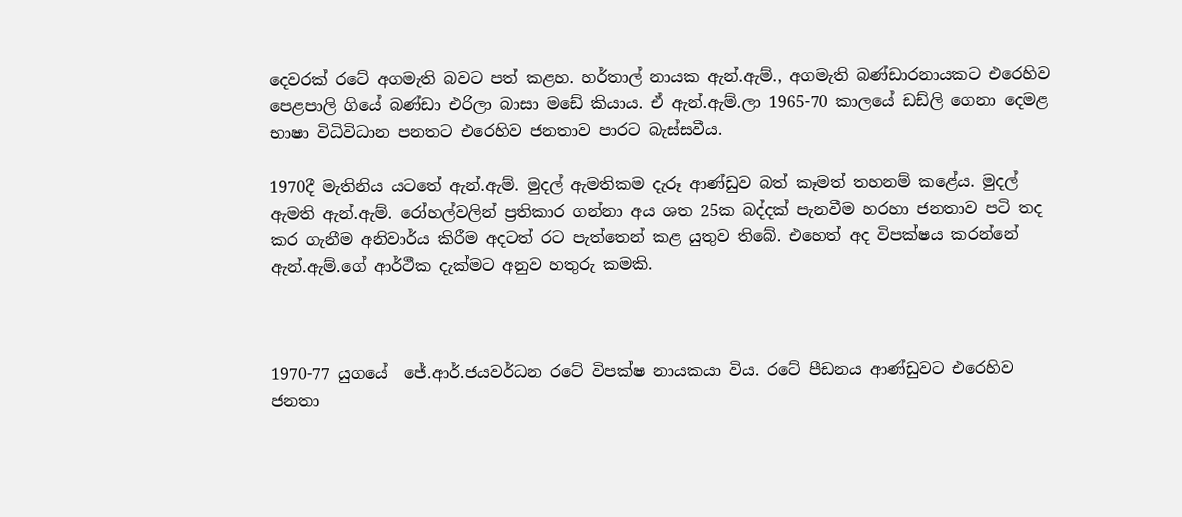දෙවරක් රටේ අගමැති බවට පත් කළහ. හර්තාල් නායක ඇන්.ඇම්., අගමැති බණ්ඩාරනායකට එරෙහිව පෙළපාලි ගියේ බණ්ඩා එරිලා බාසා මඩේ කියාය. ඒ ඇන්.ඇම්.ලා 1965-70 කාලයේ ඩඩ්ලි ගෙනා දෙමළ භාෂා විධිවිධාන පනතට එරෙහිව ජනතාව පාරට බැස්සවීය.

1970දී මැතිනිය යටතේ ඇන්.ඇම්. මුදල් ඇමතිකම දැරූ ආණ්ඩුව බත් කෑමත් තහනම් කළේය. මුදල් ඇමති ඇන්.ඇම්. රෝහල්වලින් ප්‍රතිකාර ගන්නා අය ශත 25ක බද්දක් පැනවීම හරහා ජනතාව පටි තද කර ගැනීම අනිවාර්ය කිරීම අදටත් රට පැත්තෙන් කළ යුතුව තිබේ. එහෙත් අද විපක්ෂය කරන්නේ ඇන්.ඇම්.ගේ ආර්ථීක දැක්මට අනුව හතුරු කමකි.



1970-77 යුගයේ  ජේ.ආර්.ජයවර්ධන රටේ විපක්ෂ නායකයා විය. රටේ පීඩනය ආණ්ඩුවට එරෙහිව ජනතා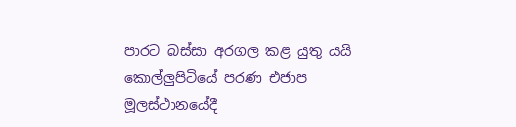පාරට බස්සා අරගල කළ යුතු යයි කොල්ලුපිටියේ පරණ එජාප මූලස්ථානයේදී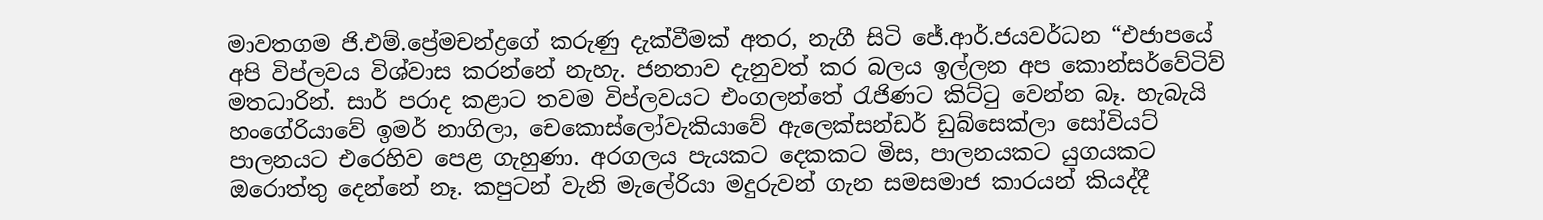මාවතගම ජි.එම්.ප්‍රේමචන්ද්‍රගේ කරුණු දැක්වීමක් අතර, නැගී සිටි ජේ.ආර්.ජයවර්ධන “එජාපයේ අපි විප්ලවය විශ්වාස කරන්නේ නැහැ. ජනතාව දැනුවත් කර බලය ඉල්ලන අප කොන්සර්වේටිව් මතධාරින්. සාර් පරාද කළාට තවම විප්ලවයට එංගලන්තේ රැජිණට කිට්ටු වෙන්න බෑ. හැබැයි හංගේරියාවේ ඉමර් නාගිලා, චෙකොස්ලෝවැකියාවේ ඇලෙක්සන්ඩර් ඩුබ්සෙක්ලා සෝවියට් පාලනයට එරෙහිව පෙළ ගැහුණා. අරගලය පැයකට දෙකකට මිස, පාලනයකට යුගයකට ඔරොත්තු දෙන්නේ නෑ. කපුටන් වැනි මැලේරියා මදුරුවන් ගැන සමසමාජ කාරයන් කියද්දී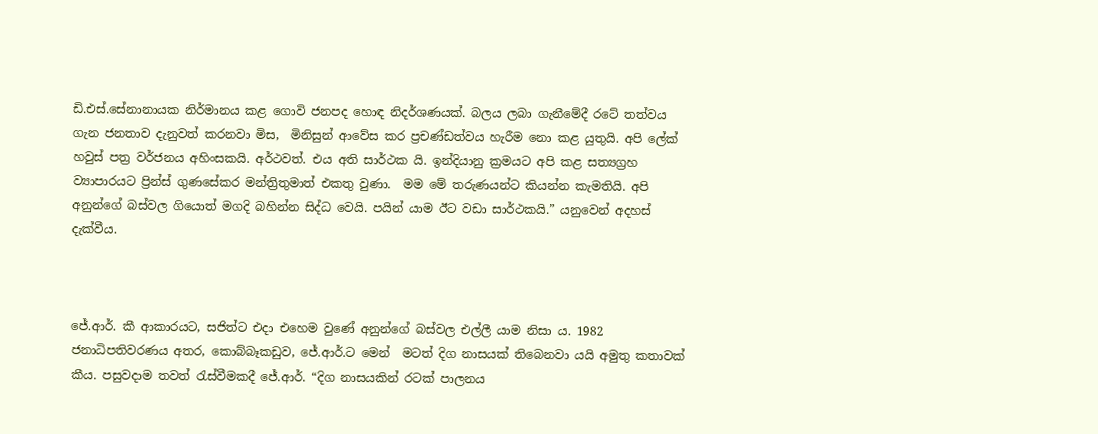ඩි.එස්.සේනානායක නිර්මානය කළ ගොවි ජනපද හොඳ නිදර්ශණයක්. බලය ලබා ගැනීමේදී රටේ තත්වය ගැන ජනතාව දැනුවත් කරනවා මිස,  මිනිසුන් ආවේස කර ප්‍රචණ්ඩත්වය හැරීම නො කළ යුතුයි. අපි ලේක් හවුස් පත්‍ර වර්ජනය අහිංසකයි. අර්ථවත්. එය අති සාර්ථක යි. ඉන්දියානු ක්‍රමයට අපි කළ සත්‍යග්‍රහ ව්‍යාපාරයට ප්‍රින්ස් ගුණසේකර මන්ත්‍රිතුමාත් එකතු වුණා.  මම මේ තරුණයන්ට කියන්න කැමතියි. අපි අනුන්ගේ බස්වල ගියොත් මගදි බහින්න සිද්ධ වෙයි. පයින් යාම ඊට වඩා සාර්ථකයි.” යනුවෙන් අදහස් දැක්වීය.



ජේ.ආර්. කී ආකාරයට, සජිත්ට එදා එහෙම වුණේ අනුන්ගේ බස්වල එල්ලී යාම නිසා ය. 1982 ජනාධිපතිවරණය අතර, කොබ්බෑකඩුව, ජේ.ආර්.ට මෙන්  මටත් දිග නාසයක් තිබෙනවා යයි අමුතු කතාවක් කීය. පසුවදාම තවත් රැස්වීමකදී ජේ.ආර්. “දිග නාසයකින් රටක් පාලනය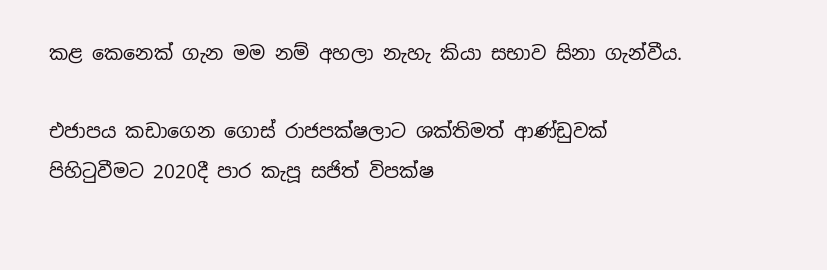කළ කෙනෙක් ගැන මම නම් අහලා නැහැ කියා සභාව සිනා ගැන්වීය.

එජාපය කඩාගෙන ගොස් රාජපක්ෂලාට ශක්තිමත් ආණ්ඩුවක් පිහිටුවීමට 2020දී පාර කැපූ සජිත් විපක්ෂ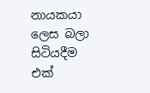නායකයා ලෙස බලා සිටියදීම එක්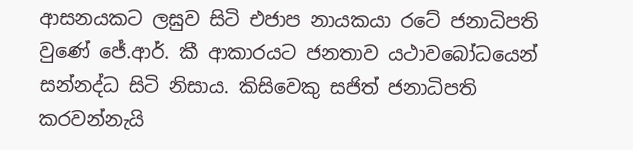ආසනයකට ලඝුව සිටි එජාප නායකයා රටේ ජනාධිපති වුණේ ජේ.ආර්. කී ආකාරයට ජනතාව යථාවබෝධයෙන් සන්නද්ධ සිටි නිසාය. කිසිවෙකු සජිත් ජනාධිපති කරවන්නැයි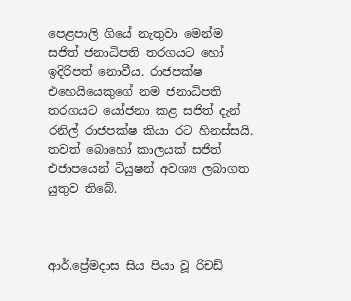පෙළපාලි ගියේ නැතුවා මෙන්ම සජිත් ජනාධිපති තරගයට හෝ ඉදිරිපත් නොවීය. රාජපක්ෂ එහෙයියෙකුගේ නම ජනාධිපති තරගයට යෝජනා කළ සජිත් දැන් රනිල් රාජපක්ෂ කියා රට හිනස්සයි. තවත් බොහෝ කාලයක් සජිත් එජාපයෙන් ටියුෂන් අවශ්‍ය ලබාගත යුතුව තිබේ.



ආර්.ප්‍රේමදාස සිය පියා වූ රිචඩ්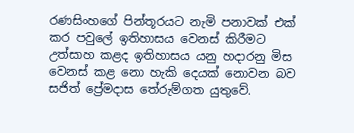රණසිංහගේ පින්තූරයට නැමි පනාවක් එක් කර පවුලේ ඉතිහාසය වෙනස් කිරීමට උත්සාහ කළද ඉතිහාසය යනු හදාරනු මිස වෙනස් කළ නො හැකි දෙයක් නොවන බව සජිත් ප්‍රේමදාස තේරුම්ගත යුතුවේ.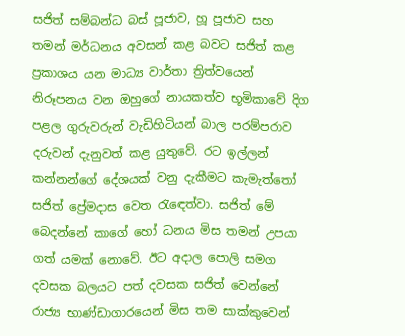සජිත් සම්බන්ධ බස් පූජාව, හූ පූජාව සහ තමන් මර්ධනය අවසන් කළ බවට සජිත් කළ ප්‍රකාශය යන මාධ්‍ය වාර්තා ත්‍රිත්වයෙන් නිරූපනය වන ඔහුගේ නායකත්ව භූමිකාවේ දිග පළල ගුරුවරුන් වැඩිහිටියන් බාල පරම්පරාව දරුවන් දැනුවත් කළ යුතුවේ. රට ඉල්ලන් කන්නන්ගේ දේශයක් වනු දැකීමට කැමැත්තෝ සජිත් ප්‍රේමදාස වෙත රැඳෙත්වා. සජිත් මේ බෙදන්නේ කාගේ හෝ ධනය මිස තමන් උපයා ගත් යමක් නොවේ. ඊට අදාල පොලි සමග දවසක බලයට පත් දවසක සජිත් වෙන්නේ රාජ්‍ය භාණ්ඩාගාරයෙන් මිස තම සාක්කුවෙන්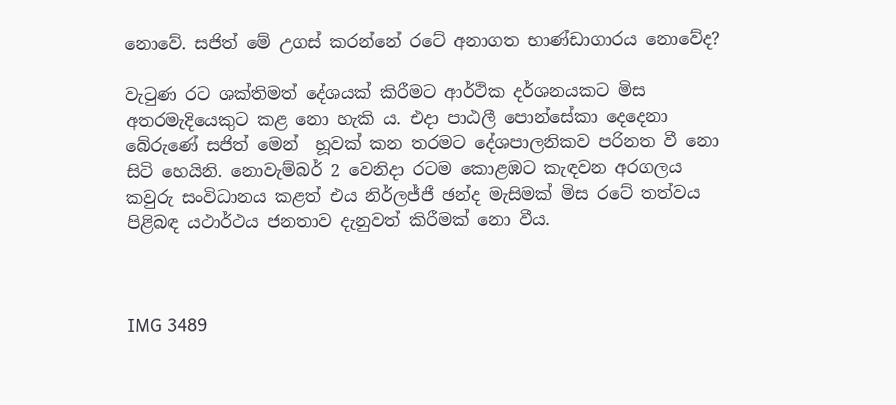නොවේ. සජිත් මේ උගස් කරන්නේ රටේ අනාගත භාණ්ඩාගාරය නොවේද?

වැටුණ රට ශක්තිමත් දේශයක් කිරීමට ආර්ථික දර්ශනයකට මිස අතරමැදියෙකුට කළ නො හැකි ය. එදා පාඨලී පොන්සේකා දෙදෙනා බේරුණේ සජිත් මෙන්  හූවක් කන තරමට දේශපාලනිකව පරිනත වී නො සිටි හෙයිනි. නොවැම්බර් 2 වෙනිදා රටම කොළඹට කැඳවන අරගලය කවුරු සංවිධානය කළත් එය නිර්ලජ්ජී ඡන්ද මැසිමක් මිස රටේ තත්වය පිළිබඳ යථාර්ථය ජනතාව දැනුවත් කිරීමක් නො වීය.



IMG 3489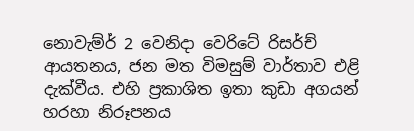නොවැම්ර් 2 වෙනිදා වෙරිටේ රිසර්ච් ආයතනය, ජන මත විමසුම් වාර්තාව එළි දැක්වීය. එහි ප්‍රකාශිත ඉතා කුඩා අගයන් හරහා නිරූපනය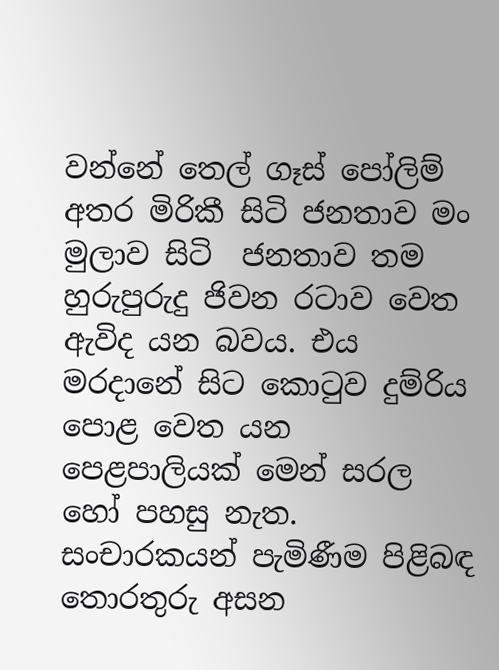වන්නේ තෙල් ගෑස් පෝලිම් අතර මිරිකී සිටි ජනතාව මං මුලාව සිටි  ජනතාව තම හුරුපුරුදු ජිවන රටාව වෙත ඇවිද යන බවය. එය මරදානේ සිට කොටුව දුම්රිය පොළ වෙත යන පෙළපාලියක් මෙන් සරල හෝ පහසු නැත. සංචාරකයන් පැමිණීම පිළිබඳ තොරතුරු අසන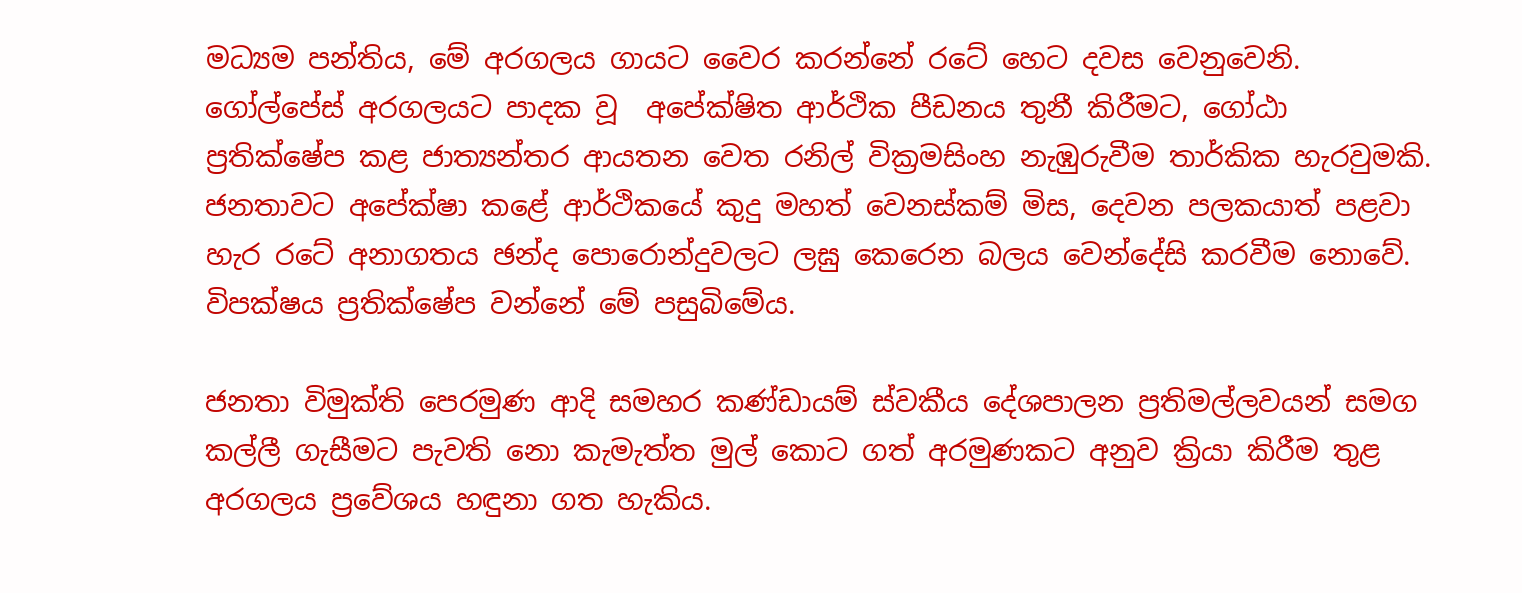මධ්‍යම පන්තිය, මේ අරගලය ගායට වෛර කරන්නේ රටේ හෙට දවස වෙනුවෙනි. ගෝල්පේස් අරගලයට පාදක වූ  අපේක්ෂිත ආර්ථික පීඩනය තුනී කිරීමට, ගෝඨා ප්‍රතික්ෂේප කළ ජාත්‍යන්තර ආයතන වෙත රනිල් වික්‍රමසිංහ නැඹුරුවීම තාර්කික හැරවුමකි. ජනතාවට අපේක්ෂා කළේ ආර්ථිකයේ කුදු මහත් වෙනස්කම් මිස, දෙවන පලකයාත් පළවා හැර රටේ අනාගතය ඡන්ද පොරොන්දුවලට ලඝු කෙරෙන බලය වෙන්දේසි කරවීම නොවේ. විපක්ෂය ප්‍රතික්ෂේප වන්නේ මේ පසුබිමේය.

ජනතා විමුක්ති පෙරමුණ ආදි සමහර කණ්ඩායම් ස්වකීය දේශපාලන ප්‍රතිමල්ලවයන් සමග කල්ලී ගැසීමට පැවති නො කැමැත්ත මුල් කොට ගත් අරමුණකට අනුව ක්‍රියා කිරීම තුළ අරගලය ප්‍රවේශය හඳුනා ගත හැකිය.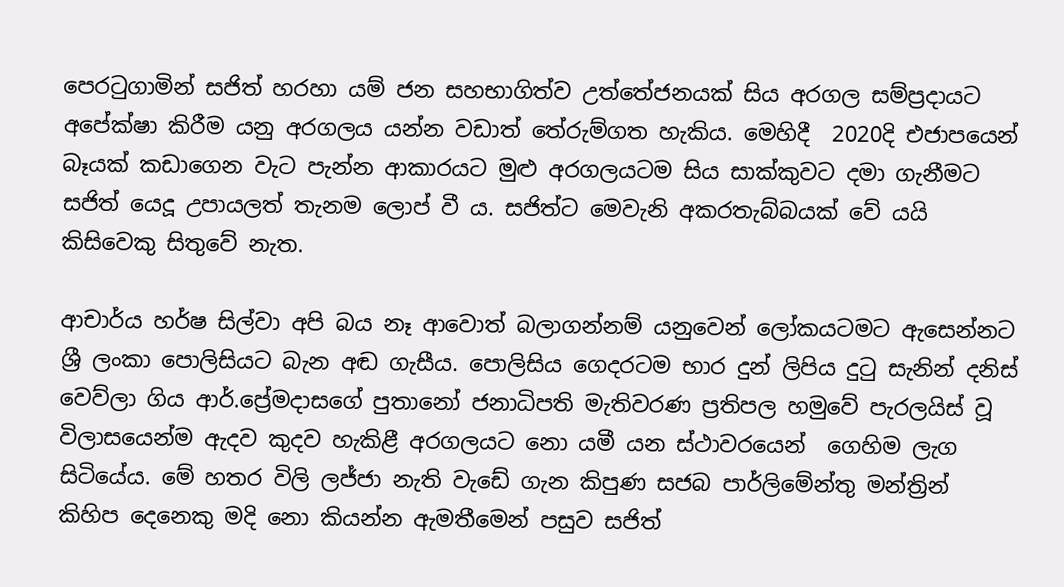පෙරටුගාමින් සජිත් හරහා යම් ජන සහභාගිත්ව උත්තේජනයක් සිය අරගල සම්ප්‍රදායට අපේක්ෂා කිරීම යනු අරගලය යන්න වඩාත් තේරුම්ගත හැකිය. මෙහිදී  2020දි එජාපයෙන් බෑයක් කඩාගෙන වැට පැන්න ආකාරයට මුළු අරගලයටම සිය සාක්කුවට දමා ගැනීමට සජිත් යෙදූ උපායලත් තැනම ලොප් වී ය. සජිත්ට මෙවැනි අකරතැබ්බයක් වේ යයි කිසිවෙකු සිතුවේ නැත.

ආචාර්ය හර්ෂ සිල්වා අපි බය නෑ ආවොත් බලාගන්නම් යනුවෙන් ලෝකයටමට ඇසෙන්නට ශ්‍රී ලංකා පොලිසියට බැන අඬ ගැසීය. පොලිසිය ගෙදරටම භාර දුන් ලිපිය දුටු සැනින් දනිස් වෙව්ලා ගිය ආර්.ප්‍රේමදාසගේ පුතානෝ ජනාධිපති මැතිවරණ ප්‍රතිපල හමුවේ පැරලයිස් වූ විලාසයෙන්ම ඇදව කුදව හැකිළී අරගලයට නො යමී යන ස්ථාවරයෙන්  ගෙහිම ලැග සිටියේය. මේ හතර විලි ලජ්ජා නැති වැඩේ ගැන කිපුණ සජබ පාර්ලිමේන්තු මන්ත්‍රින්  කිහිප දෙනෙකු මදි නො කියන්න ඇමතීමෙන් පසුව සජිත්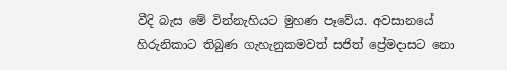වීදි බැස මේ වින්නැහියට මුහණ පෑවේය. අවසානයේ හිරුනිකාට තිබුණ ගැහැනුකමවත් සජිත් ප්‍රේමදාසට නො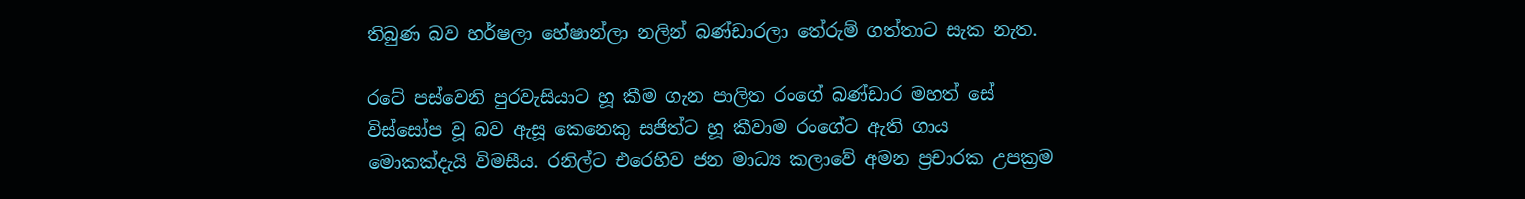තිබුණ බව හර්ෂලා හේෂාන්ලා නලින් බණ්ඩාරලා තේරුම් ගත්තාට සැක නැත.

රටේ පස්වෙනි පුරවැසියාට හූ කීම ගැන පාලිත රංගේ බණ්ඩාර මහත් සේ විස්සෝප වූ බව ඇසූ කෙනෙකු සජිත්ට හූ කීවාම රංගේට ඇති ගාය මොකක්දැයි විමසීය. රනිල්ට එරෙහිව ජන මාධ්‍ය කලාවේ අමන ප්‍රචාරක උපක්‍රම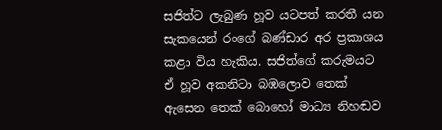සජිත්ට ලැබුණ හූව යටපත් කරතී යන සැකයෙන් රංගේ බණ්ඩාර අර ප්‍රකාශය කළා විය හැකිය. සජිත්ගේ කරුමයට ඒ හූව අකනිටා බඹලොව තෙක් ඇසෙන තෙක් බොහෝ මාධ්‍ය නිහඬව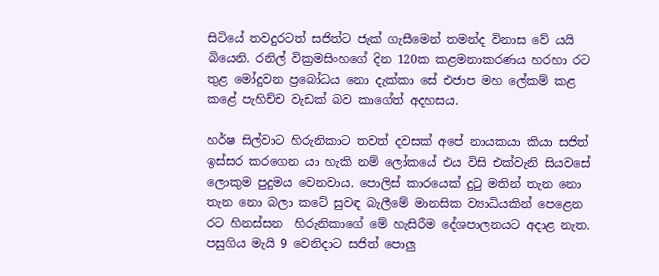සිටියේ තවදුරටත් සජිත්ට ජැක් ගැසීමෙන් තමන්ද විනාස වේ යයි බියෙනි. රනිල් වික්‍රමසිංහගේ දින 120ක කළමනාකරණය හරහා රට තුළ මෝදුවන ප්‍රබෝධය නො දැක්කා සේ එජාප මහ ලේකම් කළ කළේ පැහිච්ච වැඩක් බව කාගේත් අදහසය.

හර්ෂ සිල්වාට හිරුනිකාට තවත් දවසක් අපේ නායකයා කියා සජිත් ඉස්සර කරගෙන යා හැකි නම් ලෝකයේ එය විසි එක්වැනි සියවසේ ලොකුම පුදුමය වෙනවාය. පොලිස් කාරයෙක් දුටු මතින් තැන නො තැන නො බලා කටේ සුවඳ බැලීමේ මානසික ව්‍යාධියකින් පෙළෙන රට හිනස්සන  හිරුනිකාගේ මේ හැසිරීම දේශපාලනයට අදාළ නැත. පසුගිය මැයි 9 වෙනිදාට සජිත් පොලු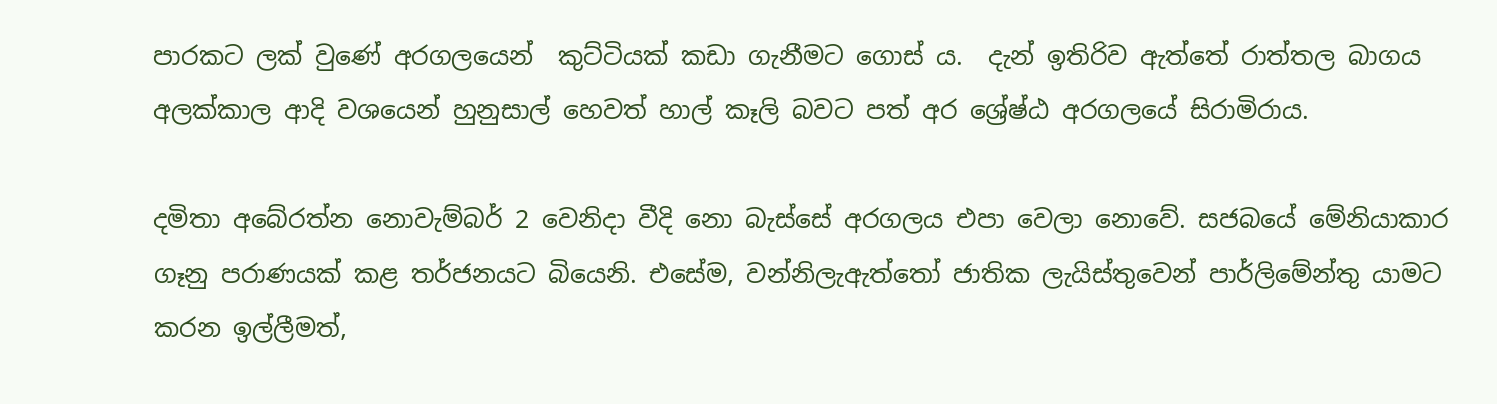පාරකට ලක් වුණේ අරගලයෙන්  කුට්ටියක් කඩා ගැනීමට ගොස් ය.  දැන් ඉතිරිව ඇත්තේ රාත්තල බාගය අලක්කාල ආදි වශයෙන් හුනුසාල් හෙවත් හාල් කෑලි බවට පත් අර ශ්‍රේෂ්ඨ අරගලයේ සිරාමිරාය.

දමිතා අබේරත්න නොවැම්බර් 2 වෙනිදා වීදි නො බැස්සේ අරගලය එපා වෙලා නොවේ. සජබයේ මේනියාකාර ගෑනු පරාණයක් කළ තර්ජනයට බියෙනි. එසේම, වන්නිලැඇත්තෝ ජාතික ලැයිස්තුවෙන් පාර්ලිමේන්තු යාමට කරන ඉල්ලීමත්,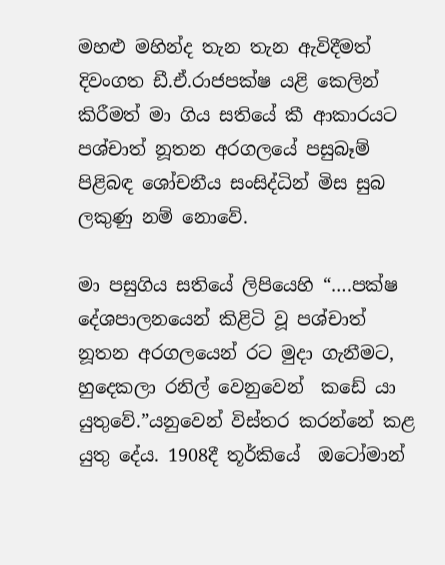මහළු මහින්ද තැන තැන ඇවිදීමත් දිවංගත ඩී.ඒ.රාජපක්ෂ යළි කෙලින් කිරීමත් මා ගිය සතියේ කී ආකාරයට පශ්චාත් නූතන අරගලයේ පසුබෑම් පිළිබඳ ශෝචනීය සංසිද්ධින් මිස සුබ ලකුණු නම් නොවේ.

මා පසුගිය සතියේ ලිපියෙහි “….පක්ෂ දේශපාලනයෙන් කිළිටි වූ පශ්චාත් නූතන අරගලයෙන් රට මුදා ගැනීමට, හුදෙකලා රනිල් වෙනුවෙන්  කඩේ යා යුතුවේ.”යනුවෙන් විස්තර කරන්නේ කළ යුතු දේය. 1908දී තූර්කියේ  ඔටෝමාන්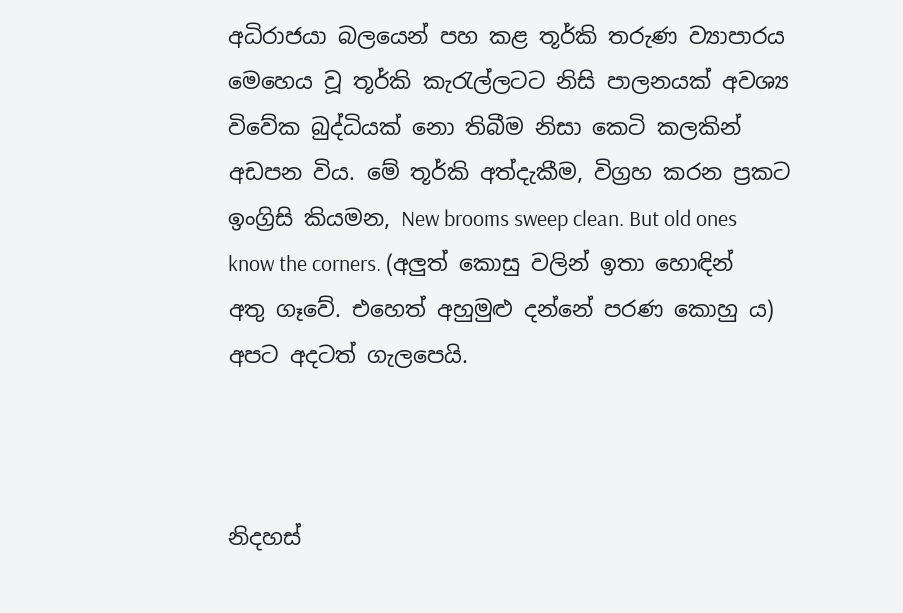අධිරාජයා බලයෙන් පහ කළ තූර්කි තරුණ ව්‍යාපාරය මෙහෙය වූ තූර්කි කැරැල්ලටට නිසි පාලනයක් අවශ්‍ය විවේක බුද්ධියක් නො තිබීම නිසා කෙටි කලකින් අඩපන විය. මේ තූර්කි අත්දැකීම, විග්‍රහ කරන ප්‍රකට ඉංග්‍රිසි කියමන, New brooms sweep clean. But old ones know the corners. (අලුත් කොසු වලින් ඉතා හොඳින් අතු ගෑවේ. එහෙත් අහුමුළු දන්නේ පරණ කොහු ය) අපට අදටත් ගැලපෙයි.



නිදහස්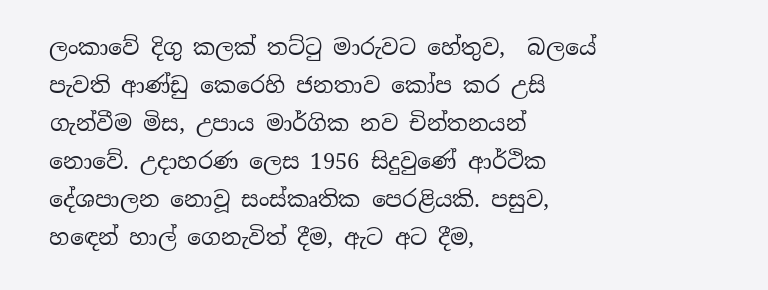ලංකාවේ දිගු කලක් තට්ටු මාරුවට හේතුව,  බලයේ පැවති ආණ්ඩු කෙරෙහි ජනතාව කෝප කර උසි ගැන්වීම මිස, උපාය මාර්ගික නව චින්තනයන් නොවේ. උදාහරණ ලෙස 1956 සිදුවුණේ ආර්ථික දේශපාලන නොවූ සංස්කෘතික පෙරළියකි. පසුව, හඳෙන් හාල් ගෙනැවිත් දීම, ඇට අට දීම,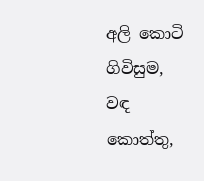අලි කොටි ගිවිසුම, වඳ කොත්තු,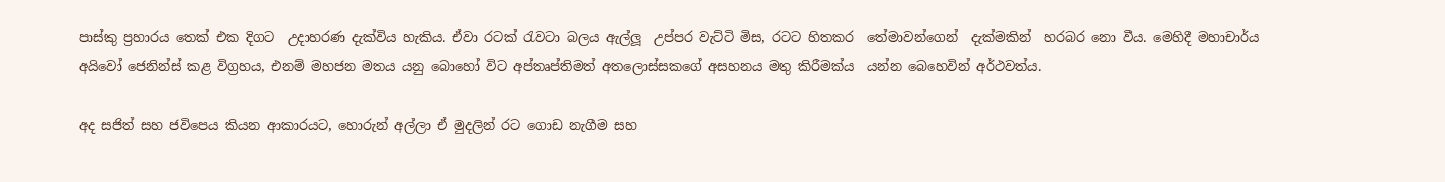පාස්කු ප්‍රහාරය තෙක් එක දිගට  උදාහරණ දැක්විය හැකිය. ඒවා රටක් රැවටා බලය ඇල්ලූ  උප්පර වැට්ටි මිස, රටට හිතකර  තේමාවන්ගෙන්  දැක්මකින්  හරබර නො වීය. මෙහිදී මහාචාර්ය අයිවෝ ජෙනින්ස් කළ විග්‍රහය, එනම් මහජන මතය යනු බොහෝ විට අප්තෘප්තිමත් අතලොස්සකගේ අසහනය මතු කිරීමක්ය  යන්න බෙහෙවින් අර්ථවත්ය.

අද සජිත් සහ ජවිපෙය කියන ආකාරයට, හොරුන් අල්ලා ඒ මුදලින් රට ගොඩ නැගීම සහ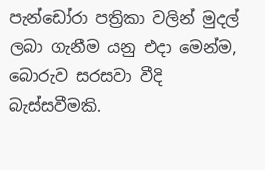පැන්ඩෝරා පත්‍රිකා වලින් මුදල් ලබා ගැනීම යනු එදා මෙන්ම, බොරුව සරසවා වීදි බැස්සවීමකි.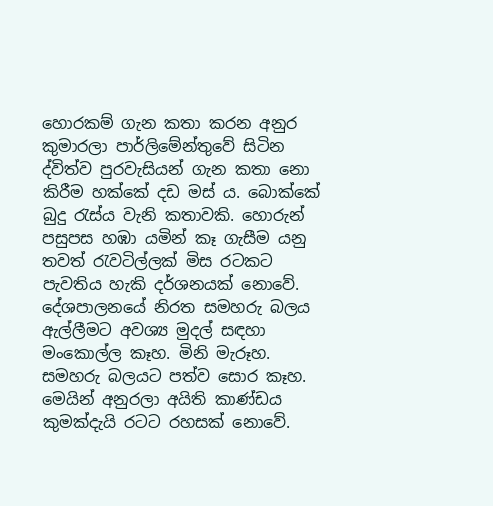හොරකම් ගැන කතා කරන අනුර කුමාරලා පාර්ලිමේන්තුවේ සිටින ද්විත්ව පුරවැසියන් ගැන කතා නො කිරීම හක්කේ දඩ මස් ය. බොක්කේ බුදු රැස්ය වැනි කතාවකි. හොරුන් පසුපස හඹා යමින් කෑ ගැසීම යනු තවත් රැවටිල්ලක් මිස රටකට පැවතිය හැකි දර්ශනයක් නොවේ. දේශපාලනයේ නිරත සමහරු බලය ඇල්ලීමට අවශ්‍ය මුදල් සඳහා මංකොල්ල කෑහ. මිනි මැරූහ. සමහරු බලයට පත්ව සොර කෑහ. මෙයින් අනුරලා අයිති කාණ්ඩය කුමක්දැයි රටට රහසක් නොවේ.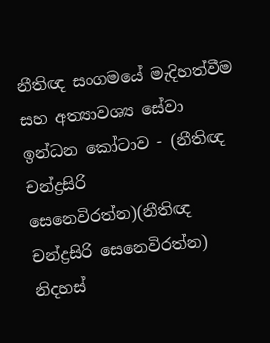නීතිඥ සංගමයේ මැදිහත්වීම සහ අත්‍යාවශ්‍ය සේවා ඉන්ධන කෝටාව - (නීතිඥ චන්ද්‍රසිරි සෙනෙවිරත්න)(නීතිඥ චන්ද්‍රසිරි සෙනෙවිරත්න)
නිදහස්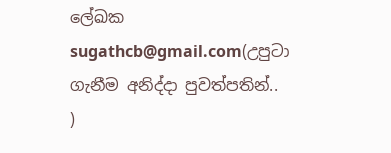ලේඛක
sugathcb@gmail.com(උපුටා ගැනීම අනිද්දා පුවත්පතින්.. )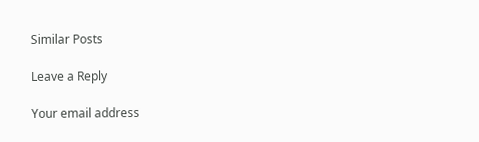Similar Posts

Leave a Reply

Your email address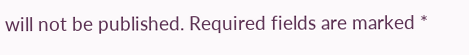will not be published. Required fields are marked *